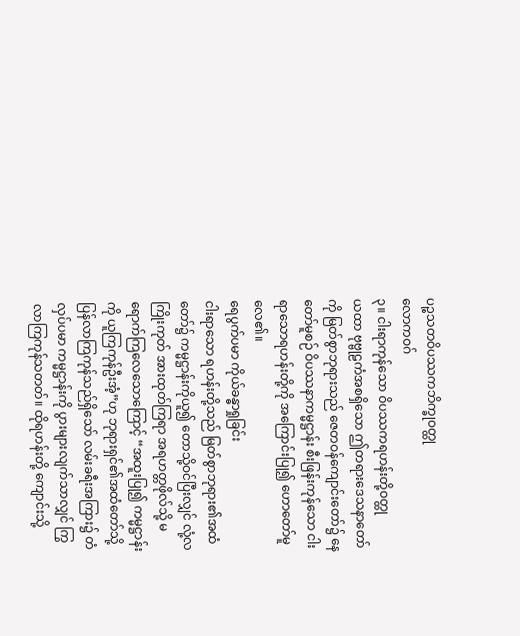ပဉ္စသတဝိပဿကဘိက္ခုဝတ္ထု
လောကဝဂ်
၃။ ငါးရာကုန်သော ဝိပဿကရဟန်းတို့ဝတ္ထု
ယထာ ဗုဗ္ဗုဠကံအစရှိသော ဤတရားဒေသနာတော်ကို မြတ်စွာဘုရားသည် ဇေတဝန်ကျောင်းတော်၌ နေတော်မူစဉ် ဝိပဿနာကမ္မဋ္ဌာန်း စီးဖြန်းကုန်သော ငါးရာသောရဟန်းတို့ကို အကြောင်းပြု၍ ဟောတော်မူလေ၏။
ရေပွက်ပမာ ကိုယ်ခန္ဓာရှုခြင်း
ငါးရာသော ရဟန်းတို့သည် မြတ်စွာဘုရား၏အထံတော်၌ ကမ္မဋ္ဌာန်းကိုယူ၍ တောသို့ဝင်ပြီးလျှင် လုံ့လကြိုးကုတ် အားထုတ်ကြရာ အရဟတ္တဖိုလ်သို့ မရောက်ကြလေသောကြောင့် “အထူးပြု၍ ကမ္မဋ္ဌာန်းကို ယူကြကုန်ဦးအံ့”ဟု ဘုရားရှင်၏အထံတော်သို့ ပြန်လာကြကုန်သည်ရှိသော် လမ်းခရီးအကြား၌ တံလှပ်ပမာ ကမ္မဋ္ဌာန်းကို ပွားများလျက်သာလျှင် ကြွလာကြကုန်သတတ်။ ထိုရဟန်းတို့ ကျောင်းသို့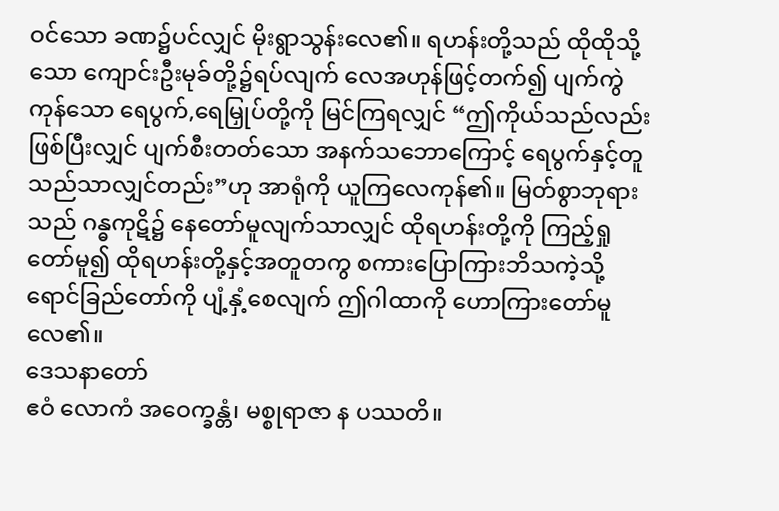ဝင်သော ခဏ၌ပင်လျှင် မိုးရွာသွန်းလေ၏။ ရဟန်းတို့သည် ထိုထိုသို့သော ကျောင်းဦးမုခ်တို့၌ရပ်လျက် လေအဟုန်ဖြင့်တက်၍ ပျက်ကွဲကုန်သော ရေပွက်,ရေမြှုပ်တို့ကို မြင်ကြရလျှင် “ဤကိုယ်သည်လည်း ဖြစ်ပြီးလျှင် ပျက်စီးတတ်သော အနက်သဘောကြောင့် ရေပွက်နှင့်တူသည်သာလျှင်တည်း”ဟု အာရုံကို ယူကြလေကုန်၏။ မြတ်စွာဘုရားသည် ဂန္ဓကုဋိ၌ နေတော်မူလျက်သာလျှင် ထိုရဟန်းတို့ကို ကြည့်ရှုတော်မူ၍ ထိုရဟန်းတို့နှင့်အတူတကွ စကားပြောကြားဘိသကဲ့သို့ ရောင်ခြည်တော်ကို ပျံ့နှံ့စေလျက် ဤဂါထာကို ဟောကြားတော်မူလေ၏။
ဒေသနာတော်
ဧဝံ လောကံ အဝေက္ခန္တံ၊ မစ္စုရာဇာ န ပဿတိ။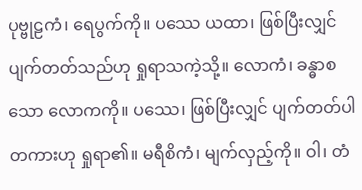ပုဗ္ဗုဠကံ၊ ရေပွက်ကို။ ပဿေ ယထာ၊ ဖြစ်ပြီးလျှင် ပျက်တတ်သည်ဟု ရှုရာသကဲ့သို့။ လောကံ၊ ခန္ဓာစသော လောကကို။ ပဿေ၊ ဖြစ်ပြီးလျှင် ပျက်တတ်ပါတကားဟု ရှုရာ၏။ မရီစိကံ၊ မျက်လှည့်ကို။ ဝါ၊ တံ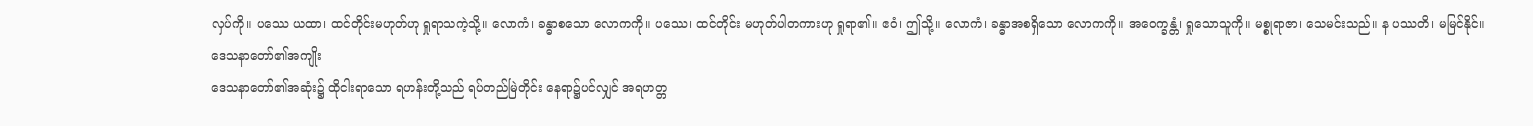လှပ်ကို။ ပဿေ ယထာ၊ ထင်တိုင်းမဟုတ်ဟု ရှုရာသကဲ့သို့။ လောကံ၊ ခန္ဓာစသော လောကကို။ ပဿေ၊ ထင်တိုင်း မဟုတ်ပါတကားဟု ရှုရာ၏။ ဧဝံ၊ ဤသို့။ လောကံ၊ ခန္ဓာအစရှိသော လောကကို။ အဝေက္ခန္တံ၊ ရှုသောသူကို။ မစ္စုရာဇာ၊ သေမင်းသည်။ န ပဿတိ၊ မမြင်နိုင်။
ဒေသနာတော်၏အကျိုး
ဒေသနာတော်၏အဆုံး၌ ထိုငါးရာသော ရဟန်းတို့သည် ရပ်တည်မြဲတိုင်း နေရာ၌ပင်လျှင် အရဟတ္တ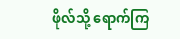ဖိုလ်သို့ ရောက်ကြ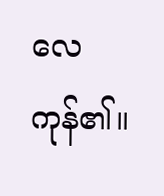လေကုန်၏။